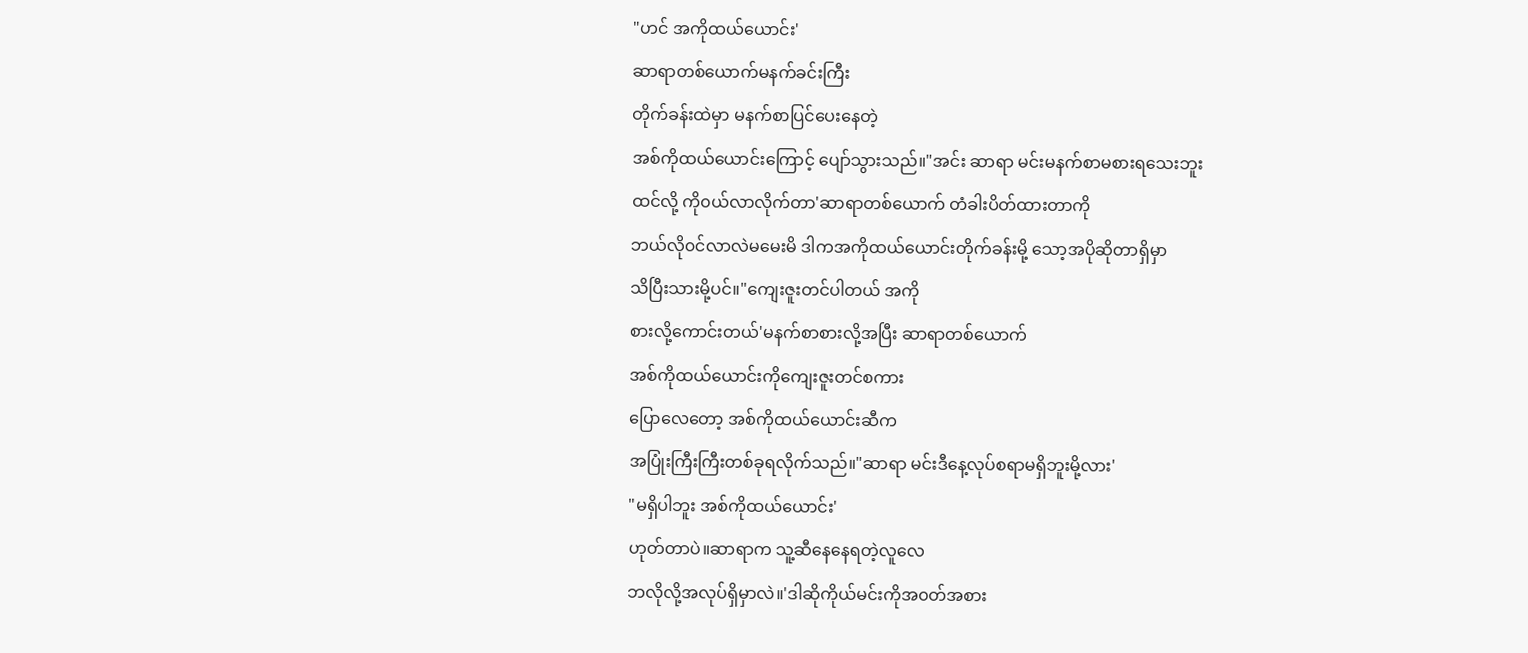"ဟင် အကိုထယ်ယောင်း'
ဆာရာတစ်ယောက်မနက်ခင်းကြီး
တိုက်ခန်းထဲမှာ မနက်စာပြင်ပေးနေတဲ့
အစ်ကိုထယ်ယောင်းကြောင့် ပျော်သွားသည်။"အင်း ဆာရာ မင်းမနက်စာမစားရသေးဘူး
ထင်လို့ ကို၀ယ်လာလိုက်တာ'ဆာရာတစ်ယောက် တံခါးပိတ်ထားတာကို
ဘယ်လို၀င်လာလဲမမေးမိ ဒါကအကိုထယ်ယောင်းတိုက်ခန်းမို့ သော့အပိုဆိုတာရှိမှာ
သိပြီးသားမို့ပင်။"ကျေးဇူးတင်ပါတယ် အကို
စားလို့ကောင်းတယ်'မနက်စာစားလို့အပြီး ဆာရာတစ်ယောက်
အစ်ကိုထယ်ယောင်းကိုကျေးဇူးတင်စကား
ပြောလေတော့ အစ်ကိုထယ်ယောင်းဆီက
အပြုံးကြီးကြီးတစ်ခုရလိုက်သည်။"ဆာရာ မင်းဒီနေ့လုပ်စရာမရှိဘူးမို့လား'
"မရှိပါဘူး အစ်ကိုထယ်ယောင်း'
ဟုတ်တာပဲ။ဆာရာက သူ့ဆီနေနေရတဲ့လူလေ
ဘလိုလို့အလုပ်ရှိမှာလဲ။'ဒါဆိုကိုယ်မင်းကိုအ၀တ်အစား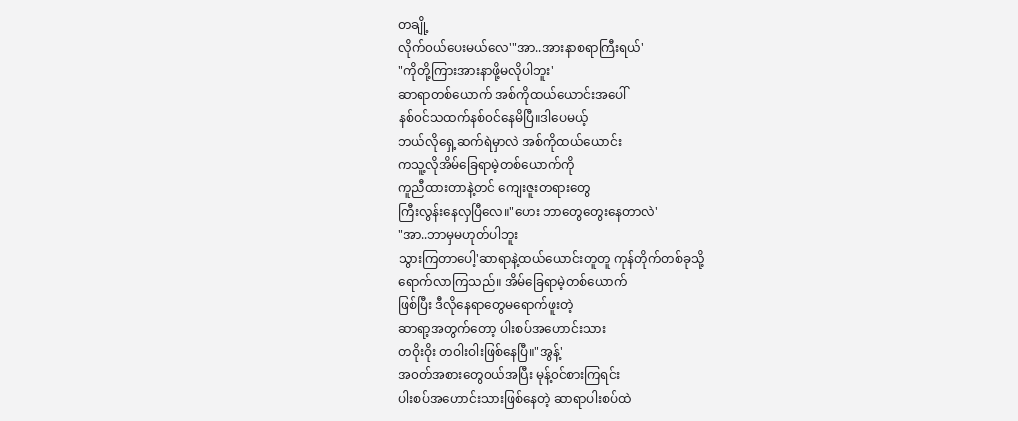တချို့
လိုက်၀ယ်ပေးမယ်လေ'"အာ..အားနာစရာကြီးရယ်'
"ကိုတို့ကြားအားနာဖို့မလိုပါဘူး'
ဆာရာတစ်ယောက် အစ်ကိုထယ်ယောင်းအပေါ်
နစ်၀င်သထက်နစ်၀င်နေမိပြီ။ဒါပေမယ့်
ဘယ်လိုရှေ့ဆက်ရဲမှာလဲ အစ်ကိုထယ်ယောင်း
ကသူ့လိုအိမ်ခြေရာမဲ့တစ်ယောက်ကို
ကူညီထားတာနဲ့တင် ကျေးဇူးတရားတွေ
ကြီးလွန်းနေလှပြီလေ။"ဟေး ဘာတွေတွေးနေတာလဲ'
"အာ..ဘာမှမဟုတ်ပါဘူး
သွားကြတာပေါ့'ဆာရာနဲ့ထယ်ယောင်းတူတူ ကုန်တိုက်တစ်ခုသို့
ရောက်လာကြသည်။ အိမ်ခြေရာမဲ့တစ်ယောက်
ဖြစ်ပြီး ဒီလိုနေရာတွေမရောက်ဖူးတဲ့
ဆာရာ့အတွက်တော့ ပါးစပ်အဟောင်းသား
တဝိုးဝိုး တဝါးဝါးဖြစ်နေပြီ။"အွန့်'
အ၀တ်အစားတွေ၀ယ်အပြီး မုန့်၀င်စားကြရင်း
ပါးစပ်အဟောင်းသားဖြစ်နေတဲ့ ဆာရာပါးစပ်ထဲ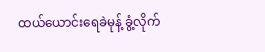ထယ်ယောင်းရေခဲမုန့် ခွံ့လိုက်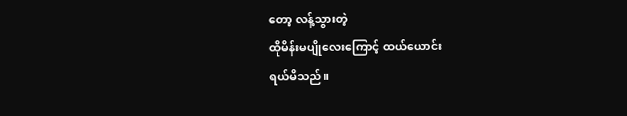တော့ လန့်သွားတဲ့
ထိုမိန်းမပျိုလေးကြောင့် ထယ်ယောင်း
ရယ်မိသည်။